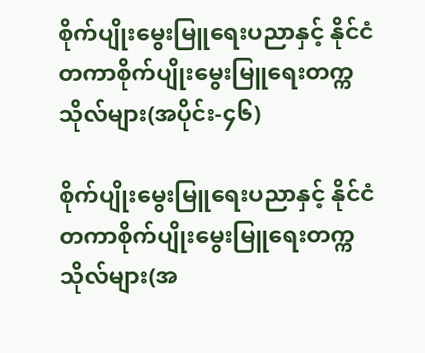စိုက်ပျိုးမွေးမြူရေးပညာနှင့် နိုင်ငံတကာစိုက်ပျိုးမွေးမြူရေးတက္ကသိုလ်များ(အပိုင်း-၄၆)

စိုက်ပျိုးမွေးမြူရေးပညာနှင့် နိုင်ငံတကာစိုက်ပျိုးမွေးမြူရေးတက္ကသိုလ်များ(အ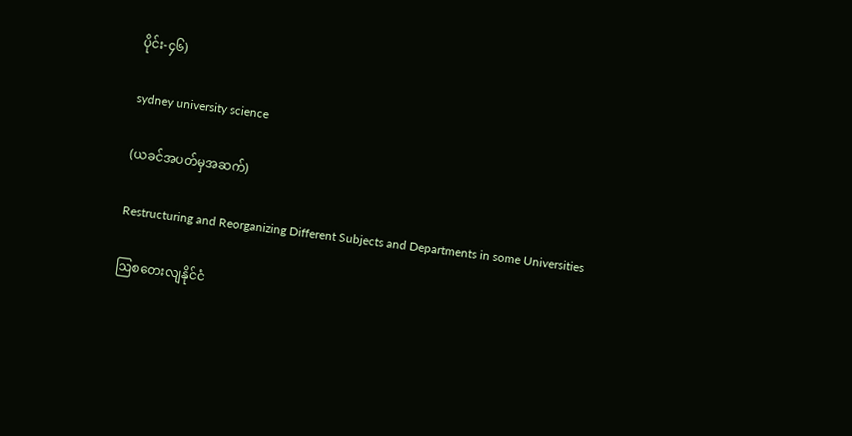ပိုင်း-၄၆)

sydney university science

(ယခင်အပတ်မှအဆက်)

Restructuring and Reorganizing Different Subjects and Departments in some Universities

ဩစတေးလျနိုင်ငံ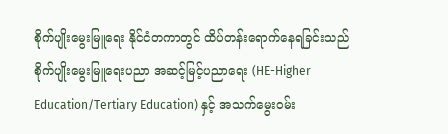စိုက်ပျိုးမွေးမြူရေး နိုင်ငံတကာတွင် ထိပ်တန်းရောက်နေရခြင်းသည်  စိုက်ပျိုးမွေးမြူရေးပညာ အဆင့်မြင့်ပညာရေး (HE-Higher Education/Tertiary Education) နှင့် အသက်မွေးဝမ်း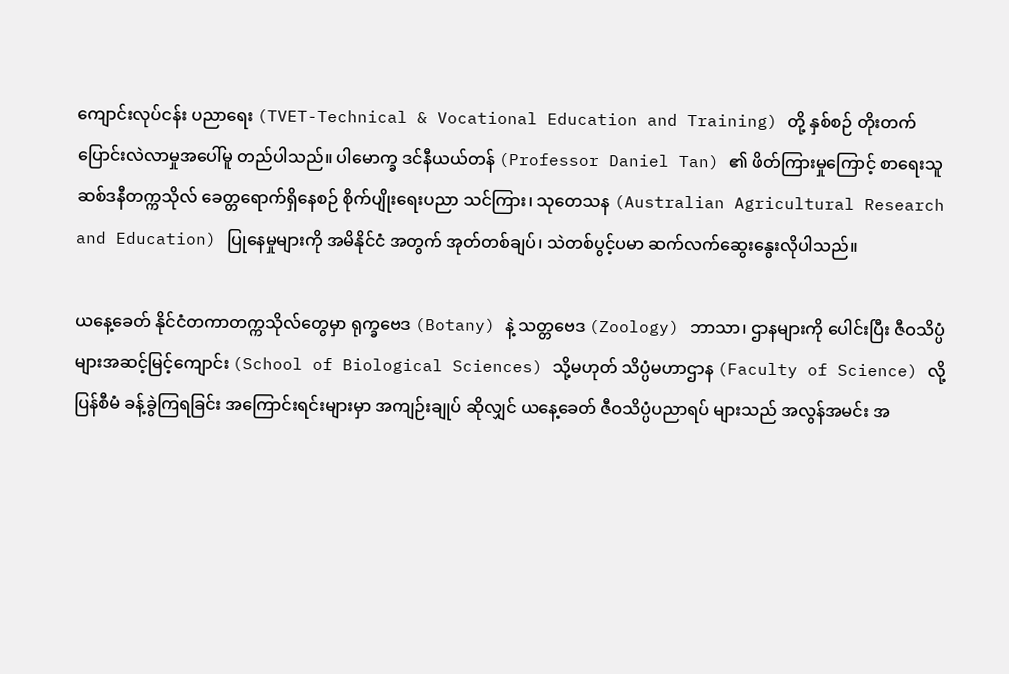ကျောင်းလုပ်ငန်း ပညာရေး (TVET-Technical & Vocational Education and Training) တို့ နှစ်စဉ် တိုးတက်ပြောင်းလဲလာမှုအပေါ်မူ တည်ပါသည်။ ပါမောက္ခ ဒင်နီယယ်တန် (Professor Daniel Tan) ၏ ဖိတ်ကြားမှုကြောင့် စာရေးသူ ဆစ်ဒနီတက္ကသိုလ် ခေတ္တရောက်ရှိနေစဉ် စိုက်ပျိုးရေးပညာ သင်ကြား၊ သုတေသန (Australian Agricultural Research and Education) ပြုနေမှုများကို အမိနိုင်ငံ အတွက် အုတ်တစ်ချပ်၊ သဲတစ်ပွင့်ပမာ ဆက်လက်ဆွေးနွေးလိုပါသည်။

ယနေ့ခေတ် နိုင်ငံတကာတက္ကသိုလ်တွေမှာ ရုက္ခဗေဒ (Botany) နဲ့ သတ္တဗေဒ (Zoology) ဘာသာ၊ ဌာနများကို ပေါင်းပြီး ဇီဝသိပ္ပံများအဆင့်မြင့်ကျောင်း (School of Biological Sciences) သို့မဟုတ် သိပ္ပံမဟာဌာန (Faculty of Science) လို့ ပြန်စီမံ ခန့်ခွဲကြရခြင်း အကြောင်းရင်းများမှာ အကျဉ်းချုပ် ဆိုလျှင် ယနေ့ခေတ် ဇီဝသိပ္ပံပညာရပ် များသည် အလွန်အမင်း အ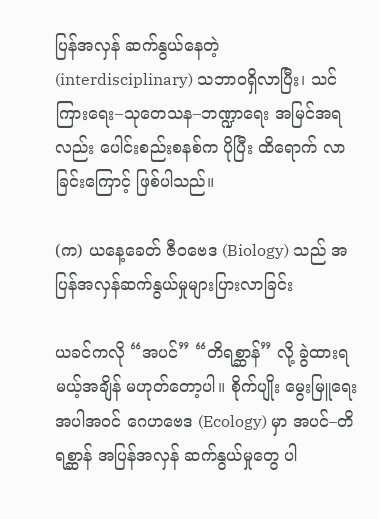ပြန်အလှန် ဆက်နွယ်နေတဲ့ (interdisciplinary) သဘာဝရှိလာပြီး၊ သင်ကြားရေး–သုတေသန–ဘဏ္ဍာရေး အမြင်အရလည်း ပေါင်းစည်းစနစ်က ပိုပြီး ထိရောက် လာခြင်းကြောင့် ဖြစ်ပါသည်။

(က) ယနေ့ခေတ် ဇီဝဗေဒ (Biology) သည် အပြန်အလှန်ဆက်နွယ်မှုများပြားလာခြင်း

ယခင်ကလို “အပင်” “တိရစ္ဆာန်” လို့ ခွဲထားရမယ့်အချိန် မဟုတ်တော့ပါ။ စိုက်ပျိုး မွေးမြူရေး အပါအဝင် ဂေဟဗေဒ (Ecology) မှာ အပင်–တိရစ္ဆာန် အပြန်အလှန် ဆက်နွယ်မှုတွေ ပါ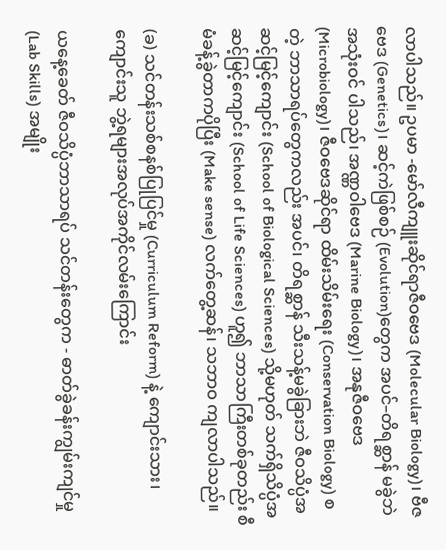လာပါသည်။ ဥပမာ -မော်လီကျူးဆိုင်ရာဇီဝဗေဒ (Molecular Biology)၊ ဗီဇဗေဒ (Genetics)၊ ဆင့်ကဲဖြစ်စဉ် (Evolution)တွေက အပင်–တိရစ္ဆာန် မခွဲဘဲ အသုံးဝင် ပါသည်၊ အဏ္ဏဝါဗေဒ (Marine Biology)၊ အနုဇီဝဗေဒ (Microbiology)၊ ဇီဝဗေဒဆိုင်ရာ ထိမ်းသိမ်းရေး (Conservation Biology) စတဲ့ ဘာသာရပ်တွေကလည်း အပင်၊ တိရစ္ဆာန် သီးသန့်မခွဲခြားဘဲ ဇီဝသိပ္ပံအဆင့်မြင့်ကျောင်း (School of Biological Sciences) သို့မဟုတ် သက်ရှိသိပ္ပံအဆင့်မြင့်ကျောင်း (School of Life Sciences) ဟူ၍ ဘာသာကြီးတစ်ခုတည်း စီမံခန့်ခွဲတာကပိုပြီး (Make sense) လက်တွေ့ဆန်၊ သဘာဝ ကျလာပါသည်။

(ခ) သင်တန်းသစ်စနစ်ပြုပြင်မှု (Curriculum Reform) နဲ့ ကျောင်းသား၊ ကျောင်းသူ ဘွဲ့ရများအလုပ်အကိုင်လမ်းကြောင်း

ယနေ့ခေတ် ဇီဝသိပ္ပံဘာသာရပ် သင်တန်းတွေက - ဓာတ်ခွဲခန်းကျွမ်းကျင်မှု (Lab Skills) အမျိုး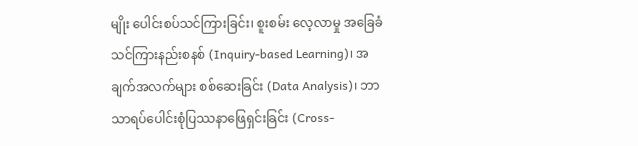မျိုး ပေါင်းစပ်သင်ကြားခြင်း၊ စူးစမ်း လေ့လာမှု အခြေခံသင်ကြားနည်းစနစ် (Inquiry-based Learning)၊ အချက်အလက်များ စစ်ဆေးခြင်း (Data Analysis)၊ ဘာသာရပ်ပေါင်းစုံပြဿနာဖြေရှင်းခြင်း (Cross-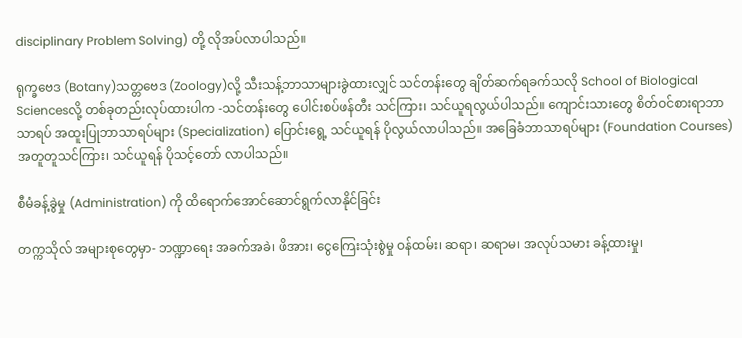disciplinary Problem Solving) တို့ လိုအပ်လာပါသည်။

ရုက္ခဗေဒ (Botany)သတ္တဗေဒ (Zoology)လို့ သီးသန့်ဘာသာများခွဲထားလျှင် သင်တန်းတွေ ချိတ်ဆက်ရခက်သလို School of Biological Sciencesလို့ တစ်ခုတည်းလုပ်ထားပါက -သင်တန်းတွေ ပေါင်းစပ်ဖန်တီး သင်ကြား၊ သင်ယူရလွယ်ပါသည်။ ကျောင်းသားတွေ စိတ်ဝင်စားရာဘာသာရပ် အထူးပြုဘာသာရပ်များ (Specialization) ပြောင်းရွေ့ သင်ယူရန် ပိုလွယ်လာပါသည်။ အခြေခံဘာသာရပ်များ (Foundation Courses) အတူတူသင်ကြား၊ သင်ယူရန် ပိုသင့်တော် လာပါသည်။

စီမံခန့်ခွဲမှု (Administration) ကို ထိရောက်အောင်ဆောင်ရွက်လာနိုင်ခြင်း

တက္ကသိုလ် အများစုတွေမှာ- ဘဏ္ဍာရေး အခက်အခဲ၊ ဖိအား၊ ငွေကြေးသုံးစွဲမှု ဝန်ထမ်း၊ ဆရာ၊ ဆရာမ၊ အလုပ်သမား ခန့်ထားမှု၊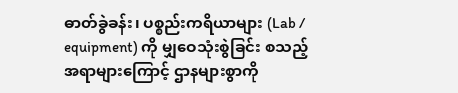ဓာတ်ခွဲခန်း၊ ပစ္စည်းကရိယာများ (Lab / equipment) ကို မျှဝေသုံးစွဲခြင်း စသည့် အရာများကြောင့် ဌာနများစွာကို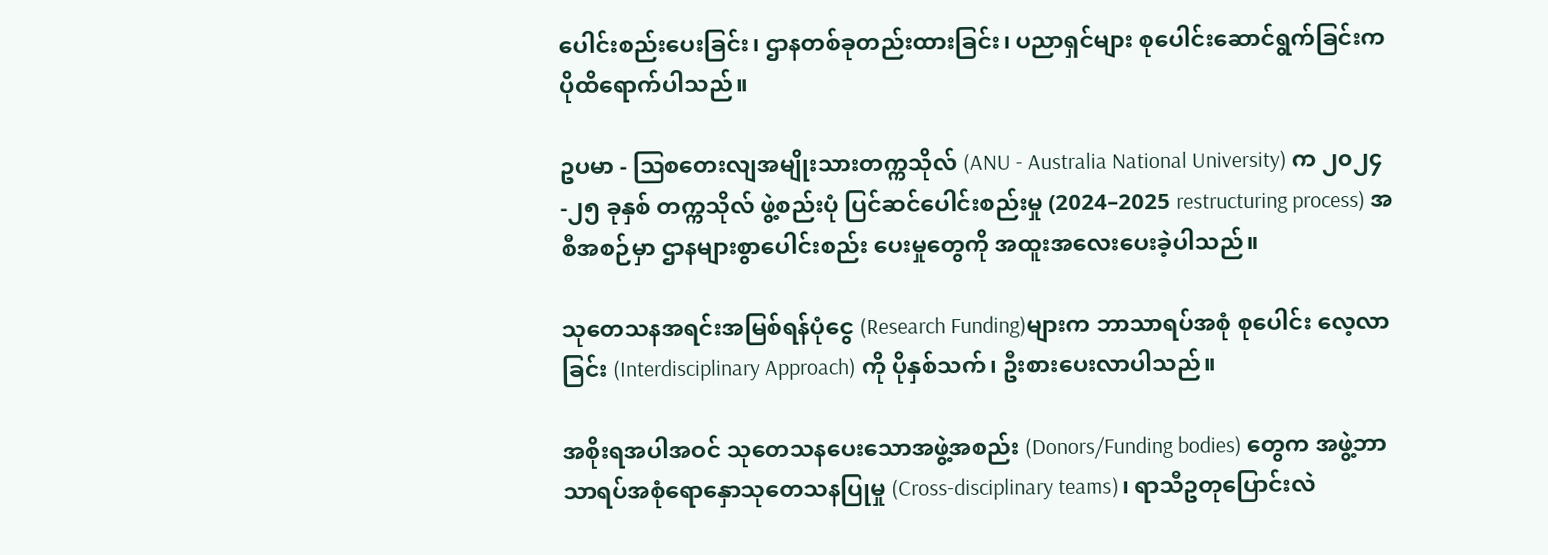ပေါင်းစည်းပေးခြင်း၊ ဌာနတစ်ခုတည်းထားခြင်း၊ ပညာရှင်များ စုပေါင်းဆောင်ရွက်ခြင်းက ပိုထိရောက်ပါသည်။

ဥပမာ - ဩစတေးလျအမျိုးသားတက္ကသိုလ် (ANU - Australia National University) က ၂၀၂၄-၂၅ ခုနှစ် တက္ကသိုလ် ဖွဲ့စည်းပုံ ပြင်ဆင်ပေါင်းစည်းမှု (2024–2025 restructuring process) အစီအစဉ်မှာ ဌာနများစွာပေါင်းစည်း ပေးမှုတွေကို အထူးအလေးပေးခဲ့ပါသည်။

သုတေသနအရင်းအမြစ်ရန်ပုံငွေ (Research Funding)များက ဘာသာရပ်အစုံ စုပေါင်း လေ့လာ ခြင်း (Interdisciplinary Approach) ကို ပိုနှစ်သက်၊ ဦးစားပေးလာပါသည်။

အစိုးရအပါအဝင် သုတေသနပေးသောအဖွဲ့အစည်း (Donors/Funding bodies) တွေက အဖွဲ့ဘာသာရပ်အစုံရောနှောသုတေသနပြုမှု (Cross-disciplinary teams)၊ ရာသီဥတုပြောင်းလဲ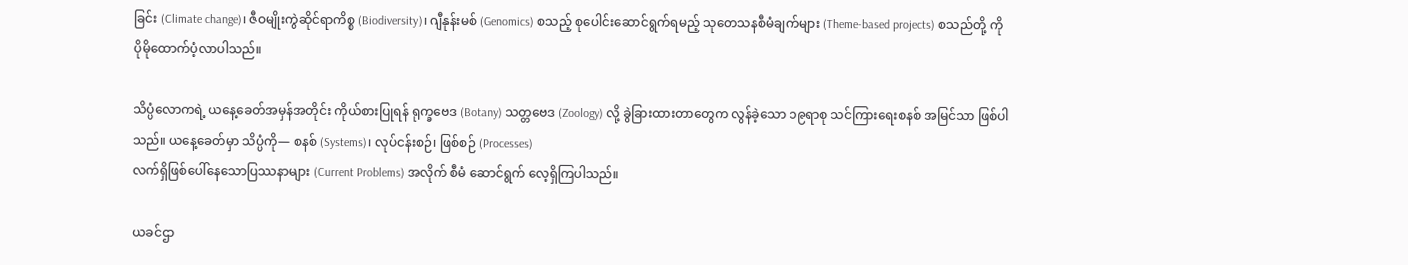ခြင်း (Climate change)၊ ဇီဝမျိုးကွဲဆိုင်ရာကိစ္စ (Biodiversity)၊ ဂျီနုန်းမစ် (Genomics) စသည့် စုပေါင်းဆောင်ရွက်ရမည့် သုတေသနစီမံချက်များ (Theme-based projects) စသည်တို့ ကို ပိုမိုထောက်ပံ့လာပါသည်။

သိပ္ပံလောကရဲ့ ယနေ့ခေတ်အမှန်အတိုင်း ကိုယ်စားပြုရန် ရုက္ခဗေဒ (Botany) သတ္တဗေဒ (Zoology) လို့ ခွဲခြားထားတာတွေက လွန်ခဲ့သော ၁၉ရာစု သင်ကြားရေးစနစ် အမြင်သာ ဖြစ်ပါသည်။ ယနေ့ခေတ်မှာ သိပ္ပံကို— စနစ် (Systems)၊ လုပ်ငန်းစဉ်၊ ဖြစ်စဉ် (Processes)
လက်ရှိဖြစ်ပေါ်နေသောပြဿနာများ (Current Problems) အလိုက် စီမံ ဆောင်ရွက် လေ့ရှိကြပါသည်။

ယခင်ဌာ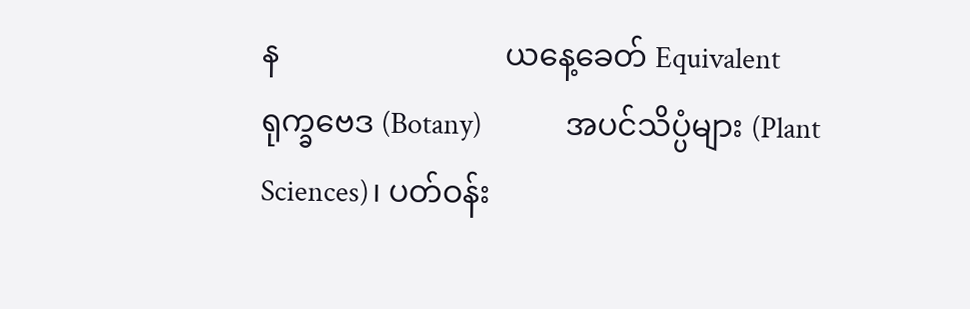န                             ယနေ့ခေတ် Equivalent
ရုက္ခဗေဒ (Botany)            အပင်သိပ္ပံများ (Plant Sciences)၊ ပတ်ဝန်း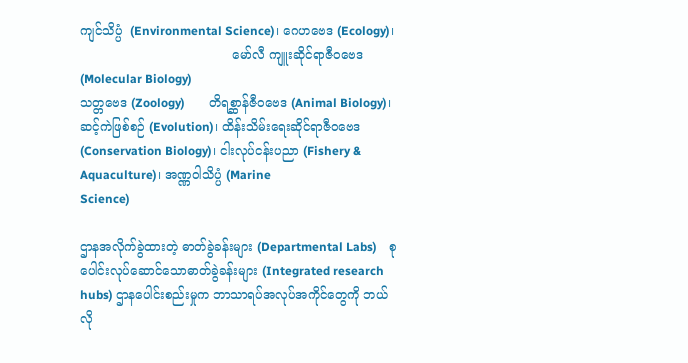ကျင်သိပ္ပံ  (Environmental Science)၊ ဂေဟဗေဒ (Ecology)၊
                                       မော်လီ ကျူးဆိုင်ရာဇီဝဗေဒ (Molecular Biology)
သတ္တဗေဒ (Zoology)        တိရစ္ဆာန်ဇီဝဗေဒ (Animal Biology)၊ ဆင့်ကဲဖြစ်စဉ် (Evolution)၊ ထိန်းသိမ်းရေးဆိုင်ရာဇီဝဗေဒ                                                        (Conservation Biology)၊ ငါးလုပ်ငန်းပညာ (Fishery & Aquaculture)၊ အဏ္ဏဝါသိပ္ပံ (Marine                                                        Science)

ဌာနအလိုက်ခွဲထားတဲ့ ဓာတ်ခွဲခန်းများ (Departmental Labs)    စုပေါင်းလုပ်ဆောင်သောဓာတ်ခွဲခန်းများ (Integrated research hubs) ဌာနပေါင်းစည်းမှုက ဘာသာရပ်အလုပ်အကိုင်တွေကို ဘယ်လို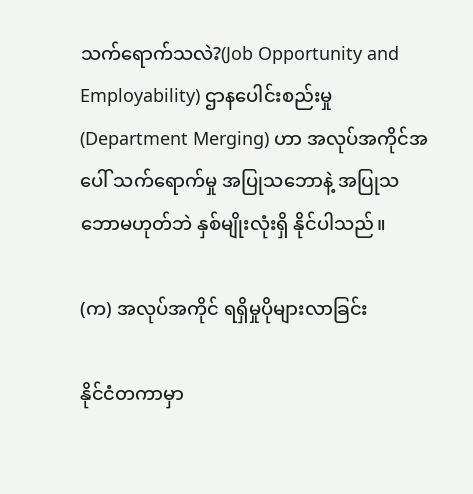သက်ရောက်သလဲ?(Job Opportunity and Employability) ဌာနပေါင်းစည်းမှု (Department Merging) ဟာ အလုပ်အကိုင်အပေါ် သက်ရောက်မှု အပြုသဘောနဲ့ အပြုသဘောမဟုတ်ဘဲ နှစ်မျိုးလုံးရှိ နိုင်ပါသည်။

(က) အလုပ်အကိုင် ရရှိမှုပိုများလာခြင်း

နိုင်ငံတကာမှာ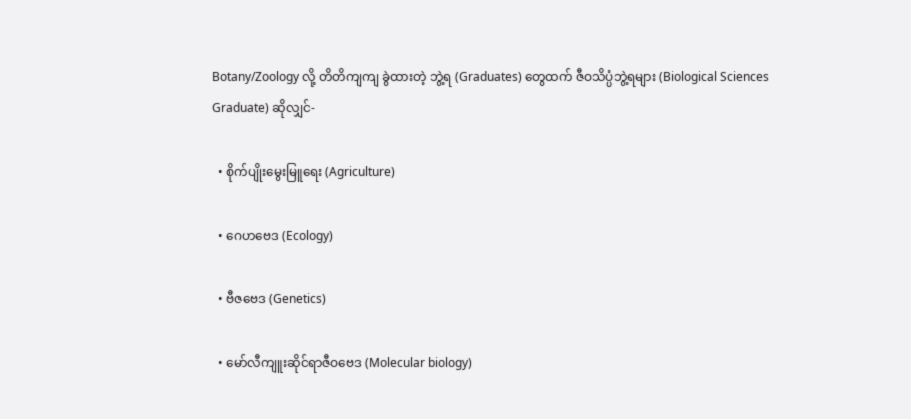Botany/Zoology လို့ တိတိကျကျ ခွဲထားတဲ့ ဘွဲ့ရ (Graduates) တွေထက် ဇီဝသိပ္ပံဘွဲ့ရများ (Biological Sciences Graduate) ဆိုလျှင်-

  • စိုက်ပျိုးမွေးမြူရေး (Agriculture)

  • ဂေဟဗေဒ (Ecology)

  • ဗီဇဗေဒ (Genetics)

  • မော်လီကျူးဆိုင်ရာဇီဝဗေဒ (Molecular biology)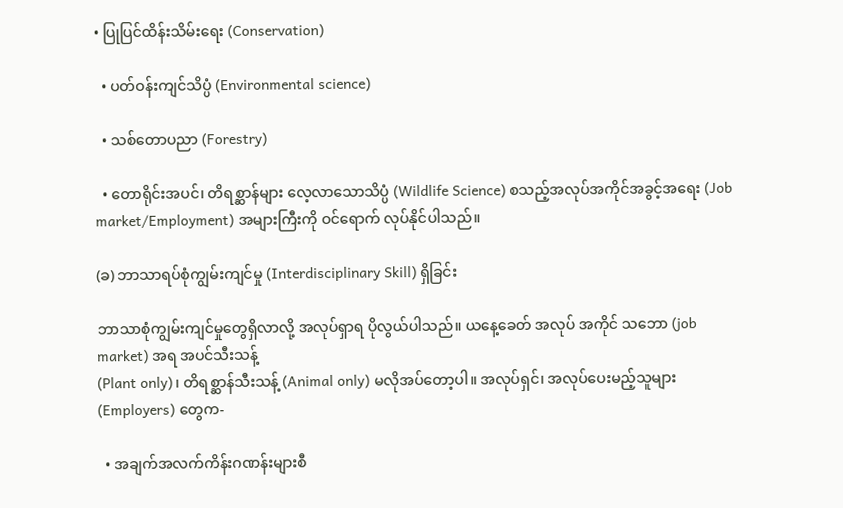• ပြုပြင်ထိန်းသိမ်းရေး (Conservation)

  • ပတ်ဝန်းကျင်သိပ္ပံ (Environmental science)

  • သစ်တောပညာ (Forestry)

  • တောရိုင်းအပင်၊ တိရစ္ဆာန်များ လေ့လာသောသိပ္ပံ (Wildlife Science) စသည့်အလုပ်အကိုင်အခွင့်အရေး (Job market/Employment) အများကြီးကို ဝင်ရောက် လုပ်နိုင်ပါသည်။

(ခ) ဘာသာရပ်စုံကျွမ်းကျင်မှု (Interdisciplinary Skill) ရှိခြင်း

ဘာသာစုံကျွမ်းကျင်မှုတွေရှိလာလို့ အလုပ်ရှာရ ပိုလွယ်ပါသည်။ ယနေ့ခေတ် အလုပ် အကိုင် သဘော (job market) အရ အပင်သီးသန့်
(Plant only)၊ တိရစ္ဆာန်သီးသန့် (Animal only) မလိုအပ်တော့ပါ။ အလုပ်ရှင်၊ အလုပ်ပေးမည့်သူများ (Employers) တွေက-

  • အချက်အလက်ကိန်းဂဏန်းများစီ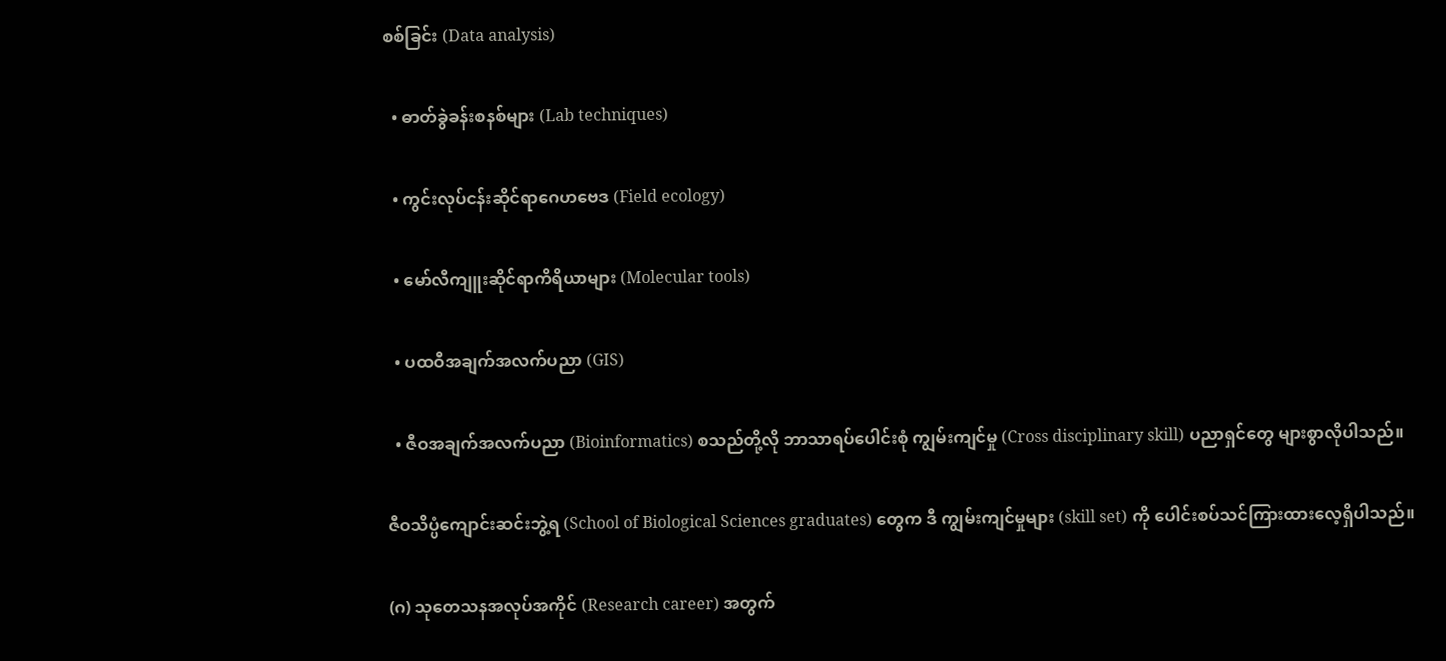စစ်ခြင်း (Data analysis)

  • ဓာတ်ခွဲခန်းစနစ်များ (Lab techniques)

  • ကွင်းလုပ်ငန်းဆိုင်ရာဂေဟဗေဒ (Field ecology)

  • မော်လီကျူးဆိုင်ရာကိရိယာများ (Molecular tools)

  • ပထဝီအချက်အလက်ပညာ (GIS)

  • ဇီဝအချက်အလက်ပညာ (Bioinformatics) စသည်တို့လို ဘာသာရပ်ပေါင်းစုံ ကျွမ်းကျင်မှု (Cross disciplinary skill) ပညာရှင်တွေ များစွာလိုပါသည်။

ဇီဝသိပ္ပံကျောင်းဆင်းဘွဲ့ရ (School of Biological Sciences graduates) တွေက ဒီ ကျွမ်းကျင်မှုများ (skill set) ကို ပေါင်းစပ်သင်ကြားထားလေ့ရှိပါသည်။

(ဂ) သုတေသနအလုပ်အကိုင် (Research career) အတွက်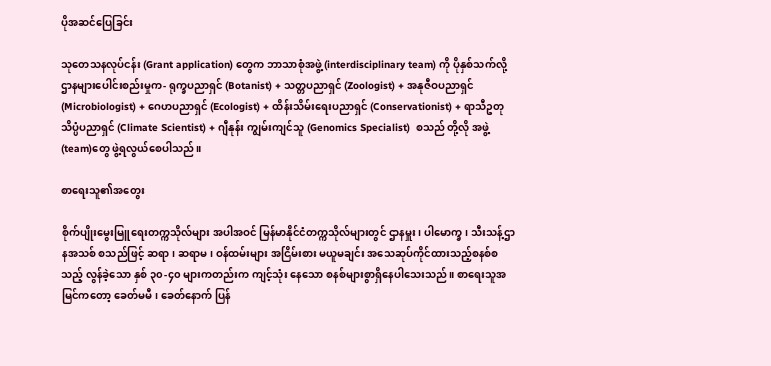ပိုအဆင်ပြေခြင်း

သုတေသနလုပ်ငန်း (Grant application) တွေက ဘာသာစုံအဖွဲ့ (interdisciplinary team) ကို ပိုနှစ်သက်လို့ ဌာနများပေါင်းစည်းမှုက- ရုက္ခပညာရှင် (Botanist) + သတ္တပညာရှင် (Zoologist) + အနုဇီဝပညာရှင် (Microbiologist) + ဂေဟပညာရှင် (Ecologist) + ထိန်းသိမ်းရေးပညာရှင် (Conservationist) + ရာသီဥတု သိပ္ပံပညာရှင် (Climate Scientist) + ဂျီနုန်း ကျွမ်းကျင်သူ (Genomics Specialist)  စသည် တို့လို အဖွဲ့ (team)တွေ ဖွဲ့ရလွယ်စေပါသည်။

စာရေးသူ၏အတွေး

စိုက်ပျိုးမွေးမြူရေးတက္ကသိုလ်များ အပါအဝင် မြန်မာနိုင်ငံတက္ကသိုလ်များတွင် ဌာနမှူး၊ ပါမောက္ခ၊ သီးသန့်ဌာနအသစ် စသည်ဖြင့် ဆရာ၊ ဆရာမ၊ ဝန်ထမ်းများ အငြိမ်းစား မယူမချင်း အသေဆုပ်ကိုင်ထားသည့်စနစ်စသည့် လွန်ခဲ့သော နှစ် ၃၀-၄၀ များကတည်းက ကျင့်သုံး နေသော စနစ်များစွာရှိနေပါသေးသည်။ စာရေးသူအမြင်ကတော့ ခေတ်မမီ၊ ခေတ်နောက် ပြန်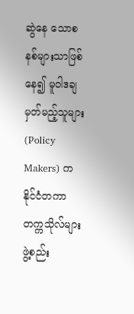ဆွဲနေ သောစနစ်များသာဖြစ်နေ၍ မူဝါဒချမှတ်မည့်သူများ (Policy Makers) က နိုင်ငံတကာ တက္ကသိုလ်များ ဖွဲ့စည်း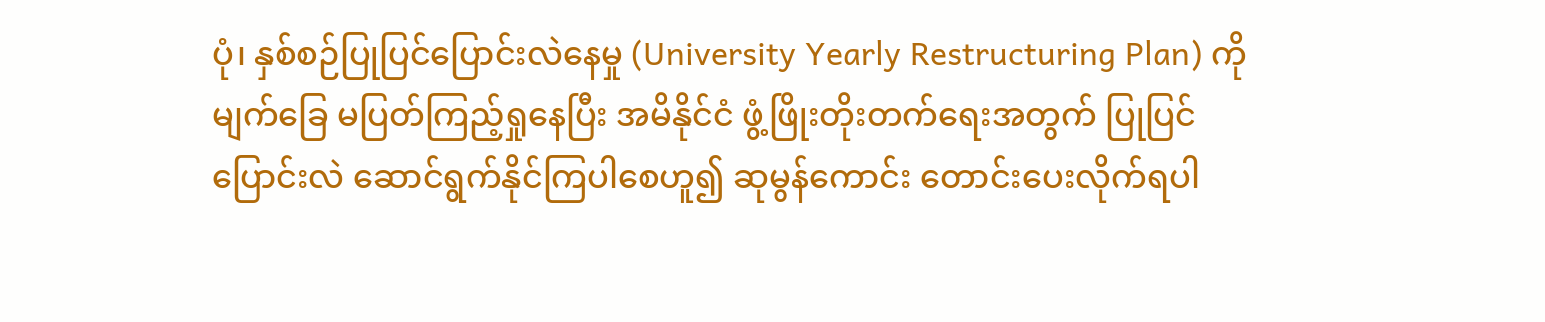ပုံ၊ နှစ်စဉ်ပြုပြင်ပြောင်းလဲနေမှု (University Yearly Restructuring Plan) ကိုမျက်ခြေ မပြတ်ကြည့်ရှုနေပြီး အမိနိုင်ငံ ဖွံ့ဖြိုးတိုးတက်ရေးအတွက် ပြုပြင်ပြောင်းလဲ ဆောင်ရွက်နိုင်ကြပါစေဟူ၍ ဆုမွန်ကောင်း တောင်းပေးလိုက်ရပါ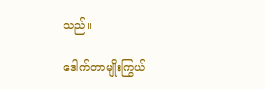သည်။

ဒေါက်တာမျိုးကြွယ်